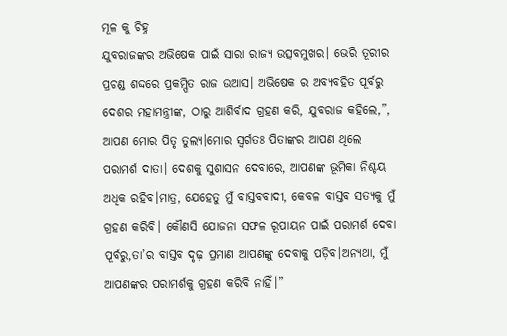ମୂଳ କୁ ଚିହ୍ନ
ଯୁବରାଜଙ୍କର ଅଭିଷେକ ପାଇଁ ସାରା ରାଜ୍ୟ ଉତ୍ସବମୁଖର। ଭେରି ତୂରୀର ପ୍ରଚଣ୍ଡ ଶଦ୍ଦରେ ପ୍ରକମ୍ପିତ ରାଜ ଉଆସ। ଅଭିଷେକ ର ଅବ୍ୟବହିତ ପୂର୍ବରୁ ଦେଶର ମହାମନ୍ତ୍ରୀଙ୍କ, ଠାରୁ ଆଶିର୍ବାଦ ଗ୍ରହଣ କରି, ଯୁବରାଜ କହିଲେ,”, ଆପଣ ମୋର ପିତୃ ତୁଲ୍ୟ।ମୋର ସ୍ବର୍ଗତଃ ପିତାଙ୍କର ଆପଣ ଥିଲେ ପରାମର୍ଶ ଦାତା। ଦେଶକୁ ସୁଶାସନ ଦେବାରେ, ଆପଣଙ୍କ ଭୂମିକା ନିଶ୍ଚୟ ଅଧିକ ରହିବ।ମାତ୍ର, ଯେହେତୁ ମୁଁ ବାସ୍ତବବାଦୀ, କେବଳ ବାସ୍ତବ ସତ୍ୟକୁ ମୁଁ ଗ୍ରହଣ କରିବି। କୌଣସି ଯୋଜନା ସଫଳ ରୂପାୟନ ପାଇଁ ପରାମର୍ଶ ଦେବା ପୂର୍ବରୁ,ତା’ର ବାସ୍ତବ ଦୃଢ଼ ପ୍ରମାଣ ଆପଣଙ୍କୁ ଦେବାକୁ ପଡ଼ିବ।ଅନ୍ୟଥା, ମୁଁ ଆପଣଙ୍କର ପରାମର୍ଶକୁ ଗ୍ରହଣ କରିବି ନାହିଁ।”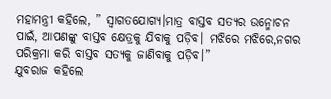ମହାମନ୍ତ୍ରୀ କହିଲେ, ” ସ୍ବାଗତଯୋଗ୍ୟ।ମାତ୍ର ବାସ୍ତବ ସତ୍ୟର ଉନ୍ମୋଚନ ପାଇଁ, ଆପଣଙ୍କୁ ବାସ୍ତବ କ୍ଷେତ୍ରକୁ ଯିବାକୁ ପଡ଼ିବ। ମଝିରେ ମଝିରେ,ନଗର ପରିକ୍ରମା କରି ବାସ୍ତବ ସତ୍ୟକୁ ଜାଣିବାକୁ ପଡ଼ିବ।”
ଯୁବରାଜ କହିଲେ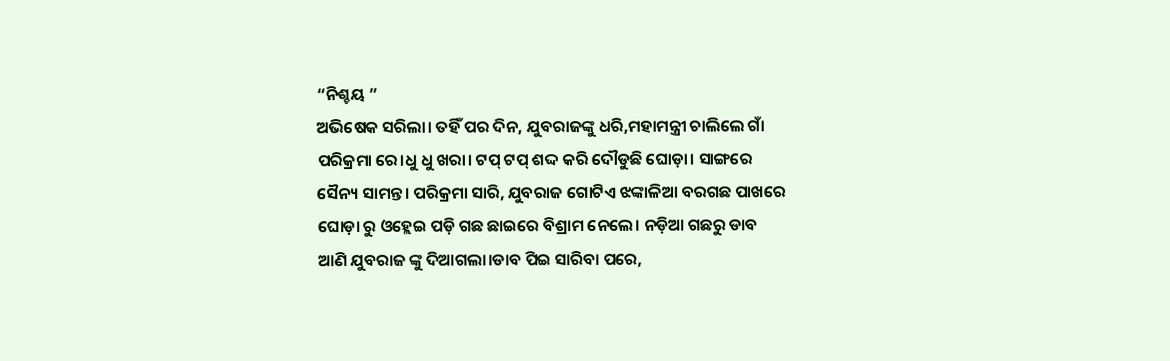“ନିଶ୍ଚୟ ”
ଅଭିଷେକ ସରିଲା। ତହିଁ ପର ଦିନ, ଯୁବରାଜଙ୍କୁ ଧରି,ମହାମନ୍ତ୍ରୀ ଚାଲିଲେ ଗାଁ ପରିକ୍ରମା ରେ।ଧୁ ଧୁ ଖରା। ଟପ୍ ଟପ୍ ଶଦ୍ଦ କରି ଦୌଡୁଛି ଘୋଡ଼ା। ସାଙ୍ଗରେ ସୈନ୍ୟ ସାମନ୍ତ। ପରିକ୍ରମା ସାରି, ଯୁବରାଜ ଗୋଟିଏ ଝଙ୍କାଳିଆ ବରଗଛ ପାଖରେ ଘୋଡ଼ା ରୁ ଓହ୍ଲେଇ ପଡ଼ି ଗଛ ଛାଇରେ ବିଶ୍ରାମ ନେଲେ। ନଡ଼ିଆ ଗଛରୁ ଡାବ ଆଣି ଯୁବରାଜ ଙ୍କୁ ଦିଆଗଲା।ଡାବ ପିଇ ସାରିବା ପରେ,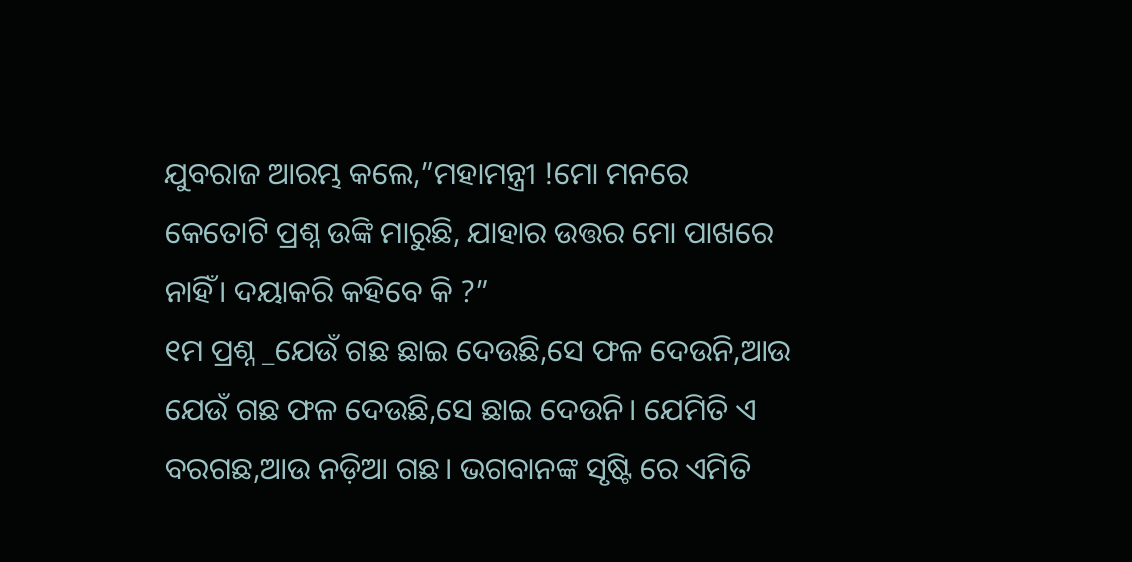ଯୁବରାଜ ଆରମ୍ଭ କଲେ,”ମହାମନ୍ତ୍ରୀ !ମୋ ମନରେ କେତୋଟି ପ୍ରଶ୍ନ ଉଙ୍କି ମାରୁଛି, ଯାହାର ଉତ୍ତର ମୋ ପାଖରେ ନାହିଁ। ଦୟାକରି କହିବେ କି ?”
୧ମ ପ୍ରଶ୍ନ _ଯେଉଁ ଗଛ ଛାଇ ଦେଉଛି,ସେ ଫଳ ଦେଉନି,ଆଉ ଯେଉଁ ଗଛ ଫଳ ଦେଉଛି,ସେ ଛାଇ ଦେଉନି। ଯେମିତି ଏ ବରଗଛ,ଆଉ ନଡ଼ିଆ ଗଛ। ଭଗବାନଙ୍କ ସୃଷ୍ଟି ରେ ଏମିତି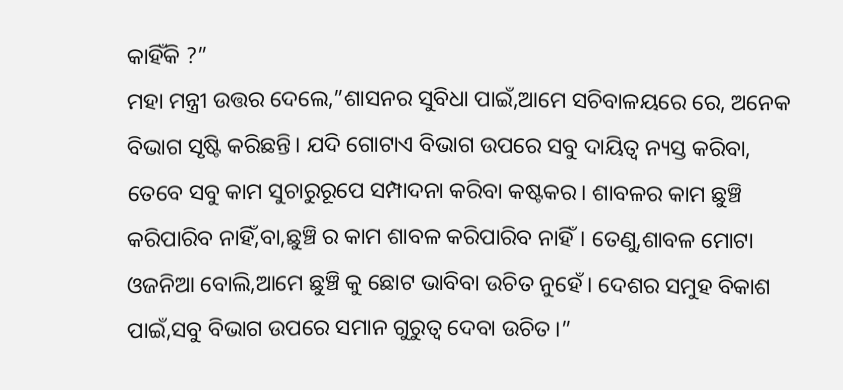କାହିଁକି ?”
ମହା ମନ୍ତ୍ରୀ ଉତ୍ତର ଦେଲେ,”ଶାସନର ସୁବିଧା ପାଇଁ,ଆମେ ସଚିବାଳୟରେ ରେ, ଅନେକ ବିଭାଗ ସୃଷ୍ଟି କରିଛନ୍ତି। ଯଦି ଗୋଟାଏ ବିଭାଗ ଉପରେ ସବୁ ଦାୟିତ୍ଵ ନ୍ୟସ୍ତ କରିବା, ତେବେ ସବୁ କାମ ସୁଚାରୁରୂପେ ସମ୍ପାଦନା କରିବା କଷ୍ଟକର। ଶାବଳର କାମ ଛୁଞ୍ଚି କରିପାରିବ ନାହିଁ,ବା,ଛୁଞ୍ଚି ର କାମ ଶାବଳ କରିପାରିବ ନାହିଁ। ତେଣୁ,ଶାବଳ ମୋଟା ଓଜନିଆ ବୋଲି,ଆମେ ଛୁଞ୍ଚି କୁ ଛୋଟ ଭାବିବା ଉଚିତ ନୁହେଁ। ଦେଶର ସମୁହ ବିକାଶ ପାଇଁ,ସବୁ ବିଭାଗ ଉପରେ ସମାନ ଗୁରୁତ୍ଵ ଦେବା ଉଚିତ।”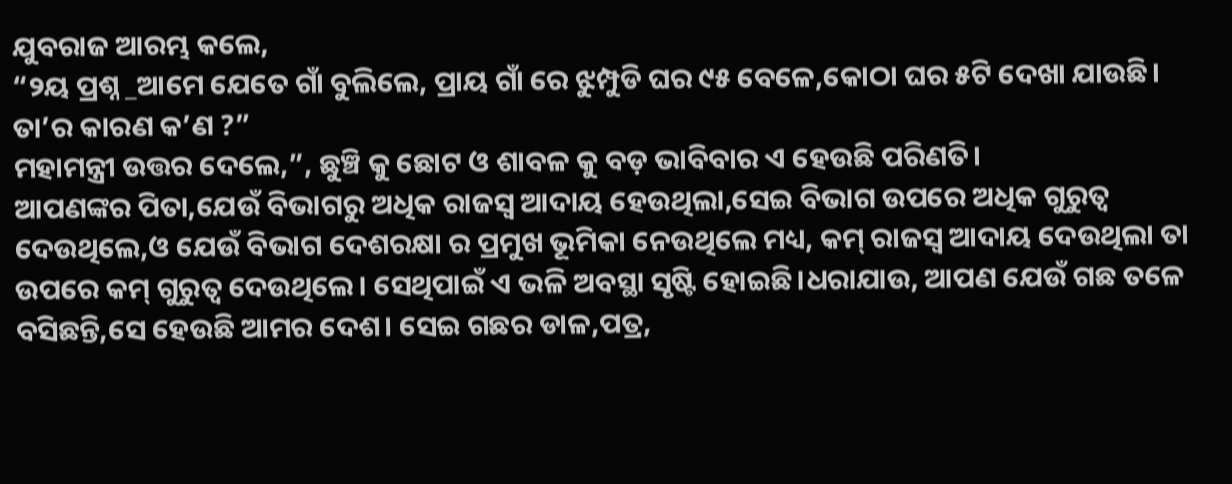ଯୁବରାଜ ଆରମ୍ଭ କଲେ,
“୨ୟ ପ୍ରଶ୍ନ _ଆମେ ଯେତେ ଗାଁ ବୁଲିଲେ, ପ୍ରାୟ ଗାଁ ରେ ଝୁମ୍ପୁଡି ଘର ୯୫ ବେଳେ,କୋଠା ଘର ୫ଟି ଦେଖା ଯାଉଛି। ତା’ର କାରଣ କ’ଣ ?”
ମହାମନ୍ତ୍ରୀ ଉତ୍ତର ଦେଲେ,”, ଛୁଞ୍ଚି କୁ ଛୋଟ ଓ ଶାବଳ କୁ ବଡ଼ ଭାବିବାର ଏ ହେଉଛି ପରିଣତି।
ଆପଣଙ୍କର ପିତା,ଯେଉଁ ବିଭାଗରୁ ଅଧିକ ରାଜସ୍ବ ଆଦାୟ ହେଉଥିଲା,ସେଇ ବିଭାଗ ଉପରେ ଅଧିକ ଗୁରୁତ୍ବ ଦେଉଥିଲେ,ଓ ଯେଉଁ ବିଭାଗ ଦେଶରକ୍ଷା ର ପ୍ରମୁଖ ଭୂମିକା ନେଉଥିଲେ ମଧ୍ୟ, କମ୍ ରାଜସ୍ୱ ଆଦାୟ ଦେଉଥିଲା ତା ଉପରେ କମ୍ ଗୁରୁତ୍ୱ ଦେଉଥିଲେ। ସେଥିପାଇଁ ଏ ଭଳି ଅବସ୍ଥା ସୃଷ୍ଟି ହୋଇଛି।ଧରାଯାଉ, ଆପଣ ଯେଉଁ ଗଛ ତଳେ ବସିଛନ୍ତି,ସେ ହେଉଛି ଆମର ଦେଶ। ସେଇ ଗଛର ଡାଳ,ପତ୍ର,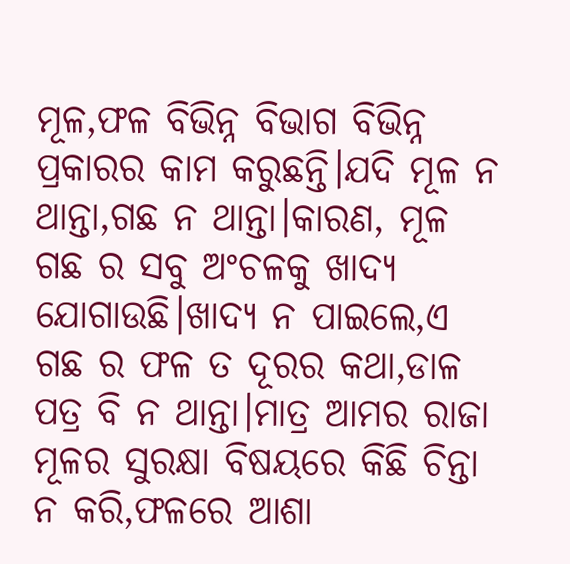ମୂଳ,ଫଳ ବିଭିନ୍ନ ବିଭାଗ ବିଭିନ୍ନ ପ୍ରକାରର କାମ କରୁଛନ୍ତି।ଯଦି ମୂଳ ନ ଥାନ୍ତା,ଗଛ ନ ଥାନ୍ତା।କାରଣ, ମୂଳ ଗଛ ର ସବୁ ଅଂଚଳକୁ ଖାଦ୍ୟ ଯୋଗାଉଛି।ଖାଦ୍ୟ ନ ପାଇଲେ,ଏ ଗଛ ର ଫଳ ତ ଦୂରର କଥା,ଡାଳ ପତ୍ର ବି ନ ଥାନ୍ତା।ମାତ୍ର ଆମର ରାଜା ମୂଳର ସୁରକ୍ଷା ବିଷୟରେ କିଛି ଚିନ୍ତା ନ କରି,ଫଳରେ ଆଶା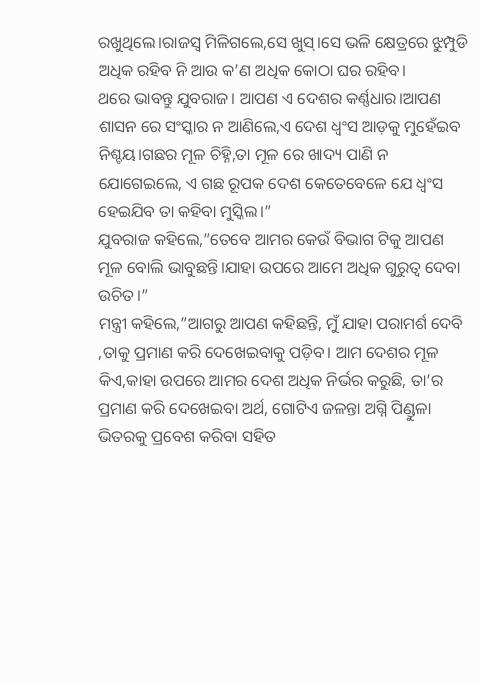ରଖୁଥିଲେ।ରାଜସ୍ବ ମିଳିଗଲେ,ସେ ଖୁସ୍।ସେ ଭଳି କ୍ଷେତ୍ରରେ ଝୁମ୍ପୁଡି ଅଧିକ ରହିବ ନି ଆଉ କ’ଣ ଅଧିକ କୋଠା ଘର ରହିବ।
ଥରେ ଭାବନ୍ତୁ ଯୁବରାଜ। ଆପଣ ଏ ଦେଶର କର୍ଣ୍ଣଧାର।ଆପଣ ଶାସନ ରେ ସଂସ୍କାର ନ ଆଣିଲେ,ଏ ଦେଶ ଧ୍ୱଂସ ଆଡ଼କୁ ମୁହେଁଇବ ନିଶ୍ଚୟ।ଗଛର ମୂଳ ଚିହ୍ନି,ତା ମୂଳ ରେ ଖାଦ୍ୟ ପାଣି ନ ଯୋଗେଇଲେ, ଏ ଗଛ ରୂପକ ଦେଶ କେତେବେଳେ ଯେ ଧ୍ୱଂସ ହେଇଯିବ ତା କହିବା ମୁସ୍କିଲ।”
ଯୁବରାଜ କହିଲେ,”ତେବେ ଆମର କେଉଁ ବିଭାଗ ଟିକୁ ଆପଣ ମୂଳ ବୋଲି ଭାବୁଛନ୍ତି।ଯାହା ଉପରେ ଆମେ ଅଧିକ ଗୁରୁତ୍ବ ଦେବା ଉଚିତ।”
ମନ୍ତ୍ରୀ କହିଲେ,”ଆଗରୁ ଆପଣ କହିଛନ୍ତି, ମୁଁ ଯାହା ପରାମର୍ଶ ଦେବି ,ତାକୁ ପ୍ରମାଣ କରି ଦେଖେଇବାକୁ ପଡ଼ିବ। ଆମ ଦେଶର ମୂଳ କିଏ,କାହା ଉପରେ ଆମର ଦେଶ ଅଧିକ ନିର୍ଭର କରୁଛି, ତା’ର ପ୍ରମାଣ କରି ଦେଖେଇବା ଅର୍ଥ, ଗୋଟିଏ ଜଳନ୍ତା ଅଗ୍ନି ପିଣ୍ଡୁଳା ଭିତରକୁ ପ୍ରବେଶ କରିବା ସହିତ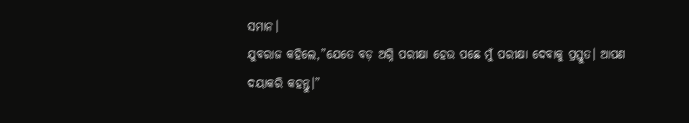ସମାନ।
ଯୁବରାଜ କହିଲେ,”ଯେତେ ବଡ଼ ଅଗ୍ନି ପରୀକ୍ଷା ହେଉ ପଛେ ମୁଁ ପରୀକ୍ଷା ଦେବାକୁ ପ୍ରସ୍ତୁତ। ଆପଣ ଦୟାକରି କହନ୍ତୁ।”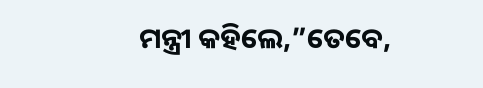ମନ୍ତ୍ରୀ କହିଲେ,”ତେବେ,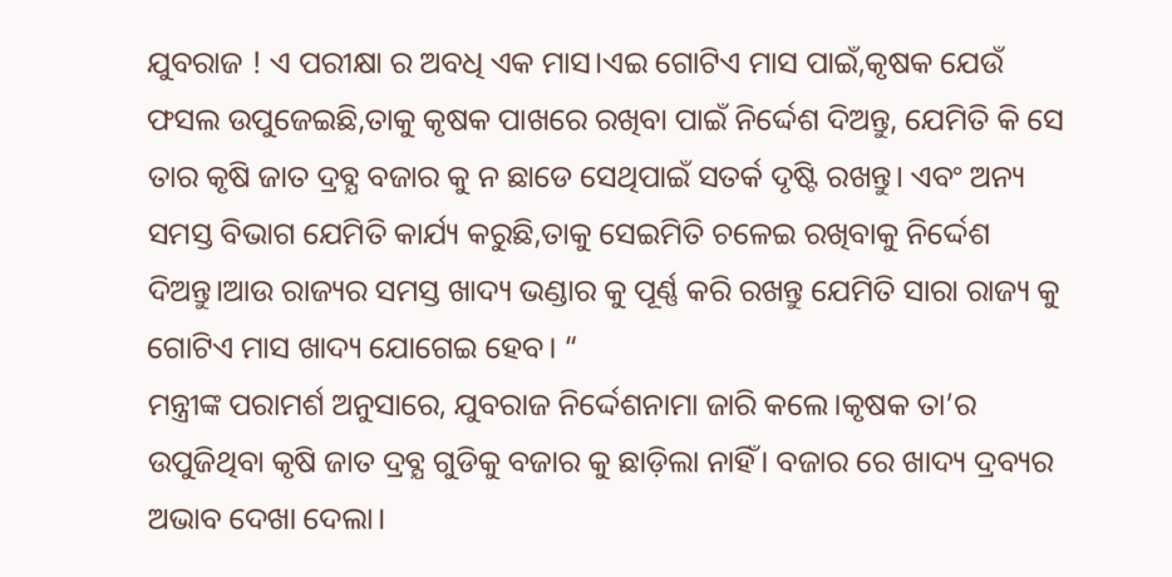ଯୁବରାଜ ! ଏ ପରୀକ୍ଷା ର ଅବଧି ଏକ ମାସ।ଏଇ ଗୋଟିଏ ମାସ ପାଇଁ,କୃଷକ ଯେଉଁ ଫସଲ ଉପୁଜେଇଛି,ତାକୁ କୃଷକ ପାଖରେ ରଖିବା ପାଇଁ ନିର୍ଦ୍ଦେଶ ଦିଅନ୍ତୁ, ଯେମିତି କି ସେ ତାର କୃଷି ଜାତ ଦ୍ରବ୍ଯ ବଜାର କୁ ନ ଛାଡେ ସେଥିପାଇଁ ସତର୍କ ଦୃଷ୍ଟି ରଖନ୍ତୁ। ଏବଂ ଅନ୍ୟ ସମସ୍ତ ବିଭାଗ ଯେମିତି କାର୍ଯ୍ୟ କରୁଛି,ତାକୁ ସେଇମିତି ଚଳେଇ ରଖିବାକୁ ନିର୍ଦ୍ଦେଶ ଦିଅନ୍ତୁ।ଆଉ ରାଜ୍ୟର ସମସ୍ତ ଖାଦ୍ୟ ଭଣ୍ଡାର କୁ ପୂର୍ଣ୍ଣ କରି ରଖନ୍ତୁ ଯେମିତି ସାରା ରାଜ୍ୟ କୁ ଗୋଟିଏ ମାସ ଖାଦ୍ୟ ଯୋଗେଇ ହେବ। “
ମନ୍ତ୍ରୀଙ୍କ ପରାମର୍ଶ ଅନୁସାରେ, ଯୁବରାଜ ନିର୍ଦ୍ଦେଶନାମା ଜାରି କଲେ।କୃଷକ ତା’ର ଉପୁଜିଥିବା କୃଷି ଜାତ ଦ୍ରବ୍ଯ ଗୁଡିକୁ ବଜାର କୁ ଛାଡ଼ିଲା ନାହିଁ। ବଜାର ରେ ଖାଦ୍ୟ ଦ୍ରବ୍ୟର ଅଭାବ ଦେଖା ଦେଲା।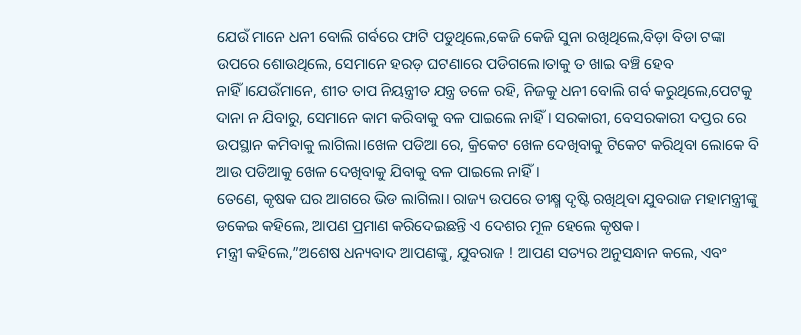ଯେଉଁ ମାନେ ଧନୀ ବୋଲି ଗର୍ବରେ ଫାଟି ପଡୁଥିଲେ,କେଜି କେଜି ସୁନା ରଖିଥିଲେ,ବିଡ଼ା ବିଡା ଟଙ୍କା ଉପରେ ଶୋଉଥିଲେ, ସେମାନେ ହରଡ଼ ଘଟଣାରେ ପଡିଗଲେ।ତାକୁ ତ ଖାଇ ବଞ୍ଚି ହେବ ନାହିଁ।ଯେଉଁମାନେ, ଶୀତ ତାପ ନିୟନ୍ତ୍ରୀତ ଯନ୍ତ୍ର ତଳେ ରହି, ନିଜକୁ ଧନୀ ବୋଲି ଗର୍ବ କରୁଥିଲେ,ପେଟକୁ ଦାନା ନ ଯିବାରୁ, ସେମାନେ କାମ କରିବାକୁ ବଳ ପାଇଲେ ନାହିଁ। ସରକାରୀ, ବେସରକାରୀ ଦପ୍ତର ରେ ଉପସ୍ଥାନ କମିବାକୁ ଲାଗିଲା।ଖେଳ ପଡିଆ ରେ, କ୍ରିକେଟ ଖେଳ ଦେଖିବାକୁ ଟିକେଟ କରିଥିବା ଲୋକେ ବି ଆଉ ପଡିଆକୁ ଖେଳ ଦେଖିବାକୁ ଯିବାକୁ ବଳ ପାଇଲେ ନାହିଁ।
ତେଣେ, କୃଷକ ଘର ଆଗରେ ଭିଡ ଲାଗିଲା। ରାଜ୍ୟ ଉପରେ ତୀକ୍ଷ୍ମ ଦୃଷ୍ଟି ରଖିଥିବା ଯୁବରାଜ ମହାମନ୍ତ୍ରୀଙ୍କୁ ଡକେଇ କହିଲେ, ଆପଣ ପ୍ରମାଣ କରିଦେଇଛନ୍ତି ଏ ଦେଶର ମୂଳ ହେଲେ କୃଷକ।
ମନ୍ତ୍ରୀ କହିଲେ,”ଅଶେଷ ଧନ୍ୟବାଦ ଆପଣଙ୍କୁ, ଯୁବରାଜ ! ଆପଣ ସତ୍ୟର ଅନୁସନ୍ଧାନ କଲେ, ଏବଂ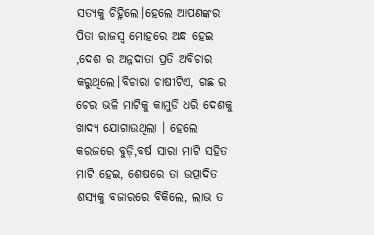ସତ୍ୟକୁ ଚିହ୍ନିଲେ।ହେଲେ ଆପଣଙ୍କର ପିତା ରାଜସ୍ଵ ମୋହରେ ଅନ୍ଧ ହେଇ ,ଦେଶ ର ଅନ୍ନଦାତା ପ୍ରତି ଅବିଚାର କରୁଥିଲେ।ବିଚାରା ଚାଷୀଟିଏ, ଗଛ ର ଚେର ଭଳି ମାଟିକୁ କାମୁଡି ଧରି ଦେଶକୁ ଖାଦ୍ୟ ଯୋଗାଉଥିଲା । ହେଲେ କରଜରେ ବୁଡ଼ି,ବର୍ଷ ସାରା ମାଟି ସହିତ ମାଟି ହେଇ, ଶେଷରେ ତା ଉତ୍ପାଦିତ ଶସ୍ୟକୁ ବଜାରରେ ବିକିଲେ, ଲାଭ ତ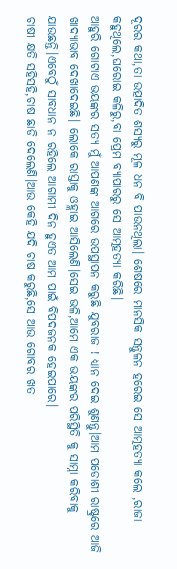ଦୂରର କଥା,ତା ଉତ୍ପାଦିତ ଶସ୍ୟରୁ ମୂଳ ଧନ ବି ପାଉନଥିଲା। ଶେଷରେ ମାନସିକ ସନ୍ତୁଳନ ହରେଇ ସେ ଆତ୍ମହତ୍ୟା କଲେ ,ରାଜା କହୁଥିଲେ,ଘରୋଇ କଳିରୁ,ବା ପ୍ରେମ ବ୍ୟାପାରରୁ ସେ ଆତ୍ମହତ୍ୟା କରିଛି।
ଆହୁରି ଗୋଟାଏ ଭୟଙ୍କର ସତ୍ୟ ମୁଁ ଆପଣଙ୍କ ଆଗରେ ଉପସ୍ଥାପନ କରୁଛି ଯୁବରାଜ ! ଧ୍ୟାନ ଦେଇ ଶୁଣନ୍ତୁ।ଆମ ପଡୋଶୀ ରାଷ୍ଟ୍ରରେ ଆଜି ଖାଦ୍ୟାଭାବ ଦେଖାଦେଇଛି। ଲୋକେ ରାସ୍ତାକୁ ଓହ୍ଲାଇ ଆସିଲେଣି।ସେଇ ଭଳି,ଆମେ ଏକ ଭୟଙ୍କର ପରିସ୍ଥିତି କୁ ସାମ୍ନା କରିବାକୁ ଯାଉଛନ୍ତି।ଏବେଠୁଁ ସାବଧାନ ନ ରହିଲେ ଆଗାମୀ ଦିନ ହୁଏତ ଆମ ପାଇଁ ବିପଦଜନକ ହେଇପାରେ।
ଚାଷୀ କ୍ଷତି ସହିସହି,ଚାଷ ଛାଡି ଦେଲେଣି।ଆଉ କେହି ଯଦି ଚାଷ କରୁଛି,ସେ ଆଉ ଗୋବର ଖତ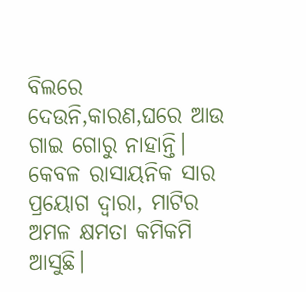ବିଲରେ ଦେଉନି,କାରଣ,ଘରେ ଆଉ ଗାଇ ଗୋରୁ ନାହାନ୍ତି। କେବଳ ରାସାୟନିକ ସାର ପ୍ରୟୋଗ ଦ୍ବାରା, ମାଟିର ଅମଳ କ୍ଷମତା କମିକମି ଆସୁଛି।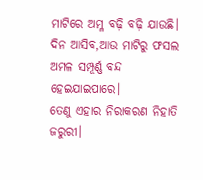ମାଟିରେ ଅମ୍ଳ ବଢ଼ି ବଢ଼ି ଯାଉଛି। ଦିନ ଆସିବ,ଆଉ ମାଟିରୁ ଫସଲ ଅମଳ ସମ୍ପୂର୍ଣ୍ଣ ବନ୍ଦ ହେଇଯାଇପାରେ।
ତେଣୁ ଏହାର ନିରାକରଣ ନିହାତି ଜରୁରୀ।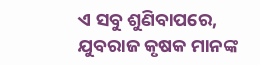ଏ ସବୁ ଶୁଣିବାପରେ, ଯୁବରାଜ କୃଷକ ମାନଙ୍କ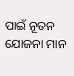ପାଇଁ ନୂତନ ଯୋଜନା ମାନ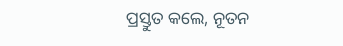ପ୍ରସ୍ତୁତ କଲେ, ନୂତନ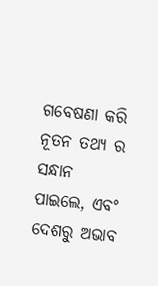ଗବେଷଣା କରି ନୂତନ ତଥ୍ୟ ର ସନ୍ଧାନ ପାଇଲେ, ଏବଂ ଦେଶରୁ ଅଭାବ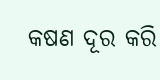କଷଣ ଦୂର କରି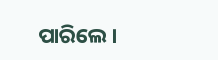ପାରିଲେ।